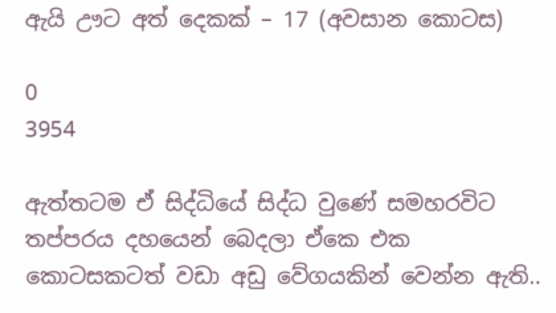ඇයි ඌට අත් දෙකක් – 17 (අවසාන කොටස)

0
3954

ඇත්තටම ඒ සිද්ධියේ සිද්ධ වුණේ සමහරවිට තප්පරය දහයෙන් බෙදලා ඒකෙ එක කොටසකටත් වඩා අඩු වේගයකින් වෙන්න ඇති..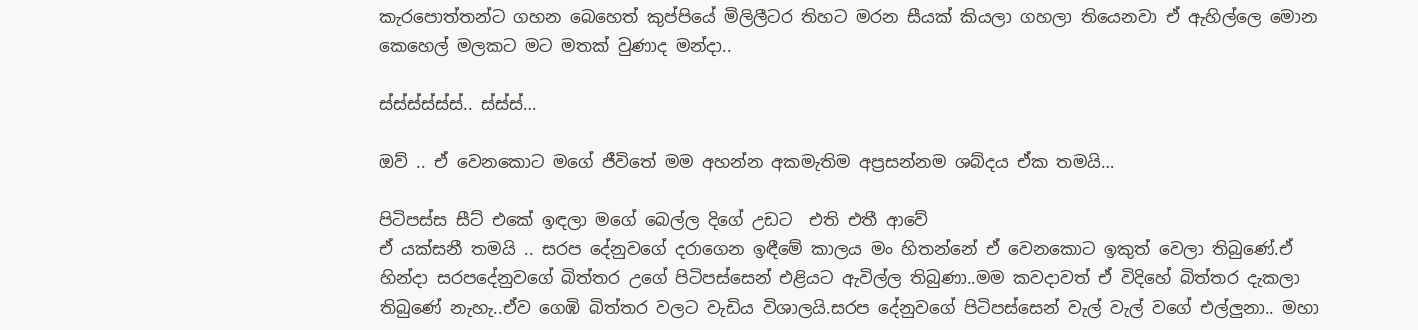කැරපොත්තන්ට ගහන බෙහෙත් කුප්පියේ මිලිලීටර තිහට මරන සීයක් කියලා ගහලා තියෙනවා ඒ ඇහිල්ලෙ මොන කෙහෙල් මලකට මට මතක් වුණාද මන්දා..

ස්ස්ස්ස්ස්ස්.. ස්ස්ස්…

ඔව් .. ඒ වෙනකොට මගේ ජීවිතේ මම අහන්න අකමැතිම අප්‍රසන්නම ශබ්දය ඒක තමයි…

පිටිපස්ස සීට් එකේ ඉඳලා මගේ බෙල්ල දිගේ උඩට  එති එතී ආවේ
ඒ යක්සනී තමයි .. සරප දේනුවගේ දරාගෙන ඉඳීමේ කාලය මං හිතන්නේ ඒ වෙනකොට ඉකුත් වෙලා තිබුණේ.ඒ හින්දා සරපදේනුවගේ බිත්තර උගේ පිටිපස්සෙන් එළියට ඇවිල්ල තිබුණා..මම කවදාවත් ඒ විදිහේ බිත්තර දැකලා තිබුණේ නැහැ..ඒව ගෙඹි බිත්තර වලට වැඩිය විශාලයි.සරප දේනුවගේ පිටිපස්සෙන් වැල් වැල් වගේ එල්ලුනා.. මහා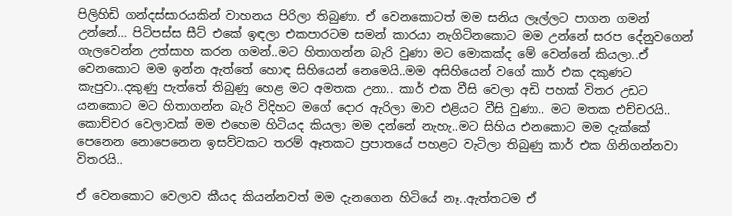පිලිහිඩි ගන්දස්සාරයකින් වාහනය පිරිලා තිබුණා. ඒ වෙනකොටත් මම සනිය ලෑල්ලට පාගන ගමන් උන්නේ… පිටිපස්ස සීට් එකේ ඉඳලා එකපාරටම සමන් කාරයා නැගිටිනකොට මම උන්නේ සරප දේනුවගෙන් ගැලවෙන්න උත්සාහ කරන ගමන්..මට හිතාගන්න බැරි වුණා මට මොකක්ද මේ වෙන්නේ කියලා..ඒ වෙනකොට මම ඉන්න ඇත්තේ හොඳ සිහියෙන් නෙමෙයි..මම අසිහියෙන් වගේ කාර් එක දකුණට කැපුවා..දකුණු පැත්තේ තිබුණු හෙළ මට අමතක උනා.. කාර් එක වීසි වෙලා අඩි පහක් විතර උඩට යනකොට මට හිතාගන්න බැරි විදිහට මගේ දොර ඇරිලා මාව එළියට වීසි වුණා.. මට මතක එච්චරයි.. කොච්චර වෙලාවක් මම එහෙම හිටියද කියලා මම දන්නේ නැහැ..මට සිහිය එනකොට මම දැක්කේ පෙනෙන නොපෙනෙන ඉසව්වකට තරම් ඈතකට ප්‍රපාතයේ පහළට වැටිලා තිබුණු කාර් එක ගිනිගන්නවා විතරයි..

ඒ වෙනකොට වෙලාව කීයද කියන්නවත් මම දැනගෙන හිටියේ නෑ..ඇත්තටම ඒ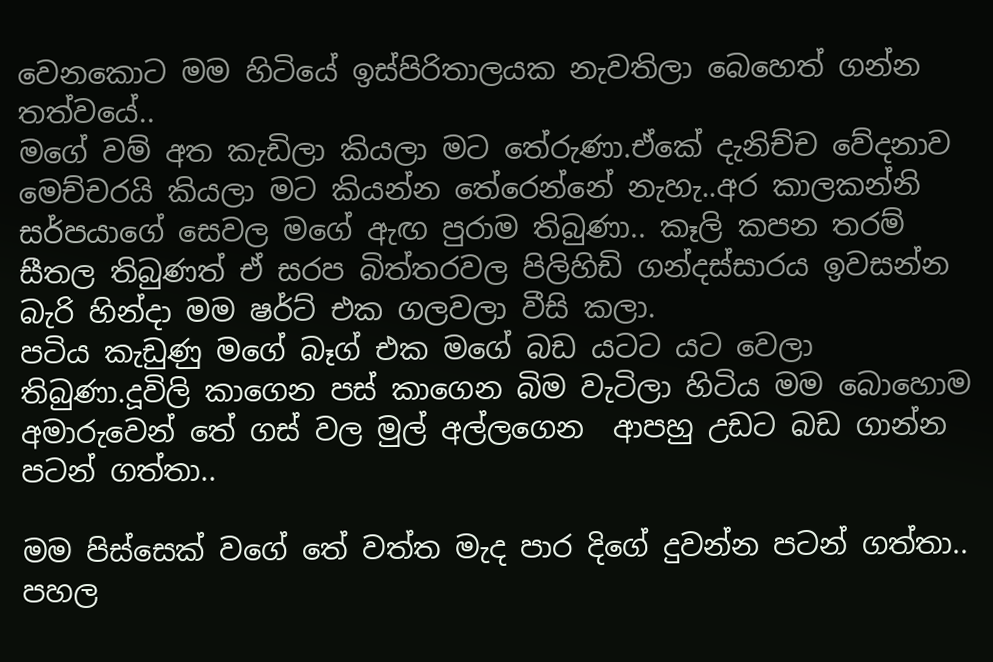වෙනකොට මම හිටියේ ඉස්පිරිතාලයක නැවතිලා බෙහෙත් ගන්න තත්වයේ..
මගේ වම් අත කැඩිලා කියලා මට තේරුණා.ඒකේ දැනිච්ච වේදනාව මෙච්චරයි කියලා මට කියන්න තේරෙන්නේ නැහැ..අර කාලකන්නි සර්පයාගේ සෙවල මගේ ඇඟ පුරාම තිබුණා.. කෑලි කපන තරම් සීතල තිබුණත් ඒ සරප බිත්තරවල පිලිහිඩි ගන්දස්සාරය ඉවසන්න බැරි හින්දා මම ෂර්ට් එක ගලවලා වීසි කලා.
පටිය කැඩුණු මගේ බෑග් එක මගේ බඩ යටට යට වෙලා තිබුණා.දූවිලි කාගෙන පස් කාගෙන බිම වැටිලා හිටිය මම බොහොම අමාරුවෙන් තේ ගස් වල මුල් අල්ලගෙන  ආපහු උඩට බඩ ගාන්න පටන් ගත්තා..

මම පිස්සෙක් වගේ තේ වත්ත මැද පාර දිගේ දුවන්න පටන් ගත්තා..
පහල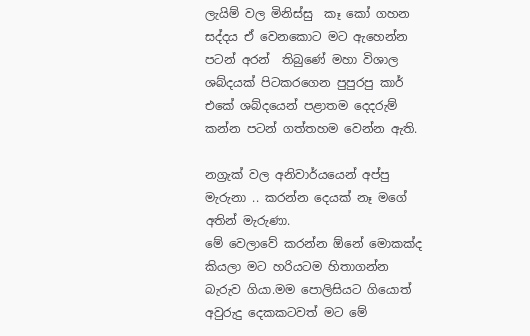ලැයිම් වල මිනිස්සු  කෑ කෝ ගහන සද්දය ඒ වෙනකොට මට ඇහෙන්න පටන් අරන්  තිබුණේ මහා විශාල ශබ්දයක් පිටකරගෙන පුපුරපු කාර් එකේ ශබ්දයෙන් පළාතම දෙදරුම් කන්න පටන් ගත්තහම වෙන්න ඇති.

නග්‍රැක් වල අනිවාර්යයෙන් අප්පු මැරුනා .. කරන්න දෙයක් නෑ මගේ අතින් මැරුණා.
මේ වෙලාවේ කරන්න ඕනේ මොකක්ද කියලා මට හරියටම හිතාගන්න බැරුව ගියා.මම පොලිසියට ගියොත් අවුරුදු දෙකකටවත් මට මේ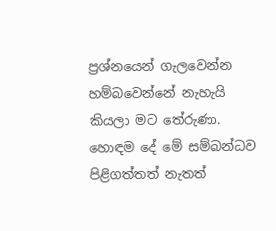ප්‍රශ්නයෙන් ගැලවෙන්න හම්බවෙන්නේ නැහැයි කියලා මට තේරුණා. හොඳම දේ මේ සම්බන්ධව පිළිගත්තත් නැතත්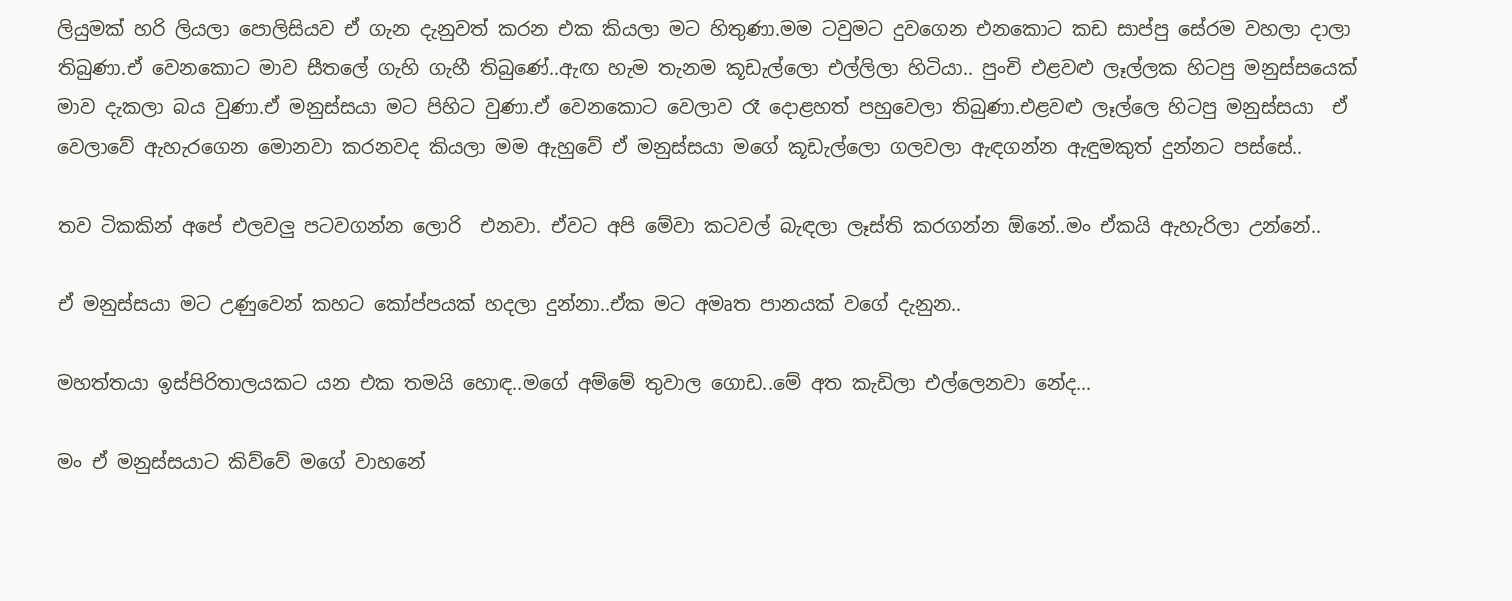ලියුමක් හරි ලියලා පොලිසියව ඒ ගැන දැනුවත් කරන එක කියලා මට හිතුණා.මම ටවුමට දුවගෙන එනකොට කඩ සාප්පු සේරම වහලා දාලා තිබුණා.ඒ වෙනකොට මාව සීතලේ ගැහි ගැහී තිබුණේ..ඇඟ හැම තැනම කූඩැල්ලො එල්ලිලා හිටියා.. පුංචි එළවළු ලෑල්ලක හිටපු මනුස්සයෙක් මාව දැකලා බය වුණා.ඒ මනුස්සයා මට පිහිට වුණා.ඒ වෙනකොට වෙලාව රෑ දොළහත් පහුවෙලා තිබුණා.එළවළු ලෑල්ලෙ හිටපු මනුස්සයා  ඒ වෙලාවේ ඇහැරගෙන මොනවා කරනවද කියලා මම ඇහුවේ ඒ මනුස්සයා මගේ කූඩැල්ලො ගලවලා ඇඳගන්න ඇඳුමකුත් දුන්නට පස්සේ..

තව ටිකකින් අපේ එලවලු පටවගන්න ලොරි  එනවා. ඒවට අපි මේවා කටවල් බැඳලා ලෑස්ති කරගන්න ඕනේ..මං ඒකයි ඇහැරිලා උන්නේ..

ඒ මනුස්සයා මට උණුවෙන් කහට කෝප්පයක් හදලා දුන්නා..ඒක මට අමෘත පානයක් වගේ දැනුන..

මහත්තයා ඉස්පිරිතාලයකට යන එක තමයි හොඳ..මගේ අම්මේ තුවාල ගොඩ..මේ අත කැඩිලා එල්ලෙනවා නේද…

මං ඒ මනුස්සයාට කිව්වේ මගේ වාහනේ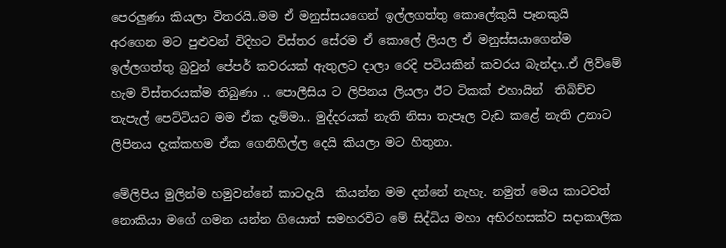පෙරලුණා කියලා විතරයි..මම ඒ මනුස්සයගෙන් ඉල්ලගත්තු කොලේකුයි පෑනකුයි   අරගෙන මට පුළුවන් විදිහට විස්තර සේරම ඒ කොලේ ලියල ඒ මනුස්සයාගෙන්ම ඉල්ලගත්තු බ්‍රවුන් පේපර් කවරයක් ඇතුලට දාලා රෙදි පටියකින් කවරය බැන්දා..ඒ ලිව්මේ හැම විස්තරයක්ම තිබුණා .. පොලීසිය ට ලිපිනය ලියලා ඊට ටිකක් එහායින්  තිබිච්ච තැපැල් පෙට්ටියට මම ඒක දැම්මා.. මුද්දරයක් නැති නිසා තැපෑල වැඩ කළේ නැති උනාට ලිපිනය දැක්කහම ඒක ගෙනිහිල්ල දෙයි කියලා මට හිතුනා.

මේලිපිය මුලින්ම හමුවන්නේ කාටදැයි  කියන්න මම දන්නේ නැහැ. නමුත් මෙය කාටවත් නොකියා මගේ ගමන යන්න ගියොත් සමහරවිට මේ සිද්ධිය මහා අභිරහසක්ව සදාකාලික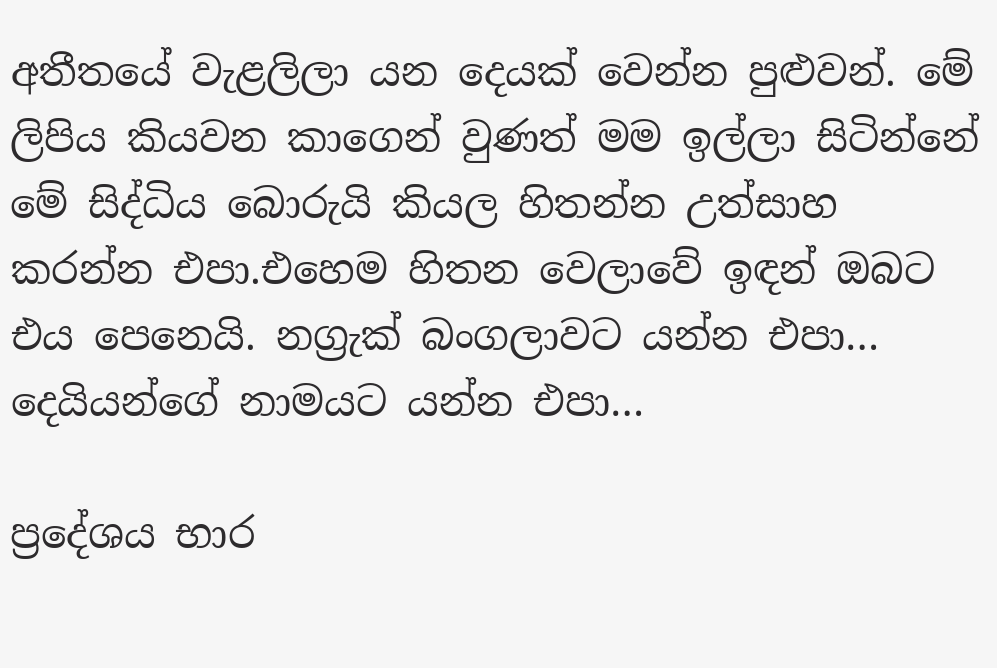අතීතයේ වැළලිලා යන දෙයක් වෙන්න පුළුවන්. මේ ලිපිය කියවන කාගෙන් වුණත් මම ඉල්ලා සිටින්නේ මේ සිද්ධිය බොරුයි කියල හිතන්න උත්සාහ කරන්න එපා.එහෙම හිතන වෙලාවේ ඉඳන් ඔබට එය පෙනෙයි. නග්‍රැක් බංගලාවට යන්න එපා… දෙයියන්ගේ නාමයට යන්න එපා…

ප්‍රදේශය භාර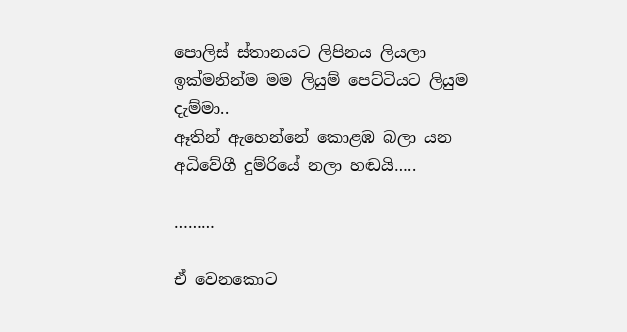පොලිස් ස්තානයට ලිපිනය ලියලා ඉක්මනින්ම මම ලියුම් පෙට්ටියට ලියුම දැම්මා..
ඈතින් ඇහෙන්නේ කොළඹ බලා යන අධිවේගී දුම්රියේ නලා හඬයි…..

………

ඒ වෙනකොට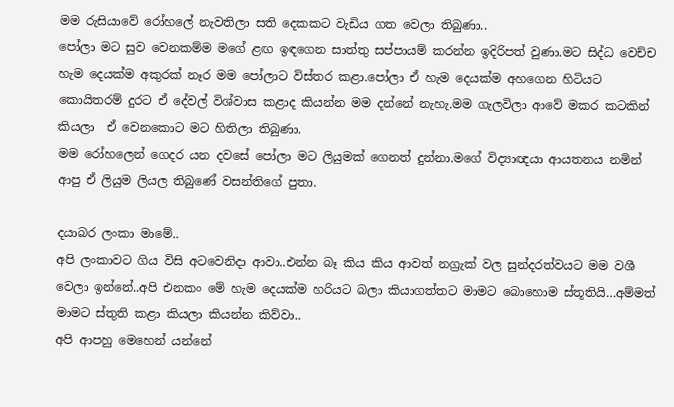මම රුසියාවේ රෝහලේ නැවතිලා සති දෙකකට වැඩිය ගත වෙලා තිබුණා..
පෝලා මට සුව වෙනකම්ම මගේ ළඟ ඉඳගෙන සාත්තු සප්පායම් කරන්න ඉදිරිපත් වුණා.මට සිද්ධ වෙච්ච හැම දෙයක්ම අකුරක් නෑර මම පෝලාට විස්තර කළා.පෝලා ඒ හැම දෙයක්ම අහගෙන හිටියට කොයිතරම් දුරට ඒ දේවල් විශ්වාස කළාද කියන්න මම දන්නේ නැහැ.මම ගැලවිලා ආවේ මකර කටකින් කියලා  ඒ වෙනකොට මට හිතිලා තිබුණා.
මම රෝහලෙන් ගෙදර යන දවසේ පෝලා මට ලියුමක් ගෙනත් දුන්නා.මගේ විද්‍යාඥයා ආයතනය නමින් ආපු ඒ ලියුම ලියල තිබුණේ වසන්තිගේ පුතා.

දයාබර ලංකා මාමේ..
අපි ලංකාවට ගිය විසි අටවෙනිදා ආවා..එන්න බෑ කිය කිය ආවත් නග්‍රැක් වල සුන්දරත්වයට මම වශී වෙලා ඉන්නේ..අපි එනකං මේ හැම දෙයක්ම හරියට බලා කියාගත්තට මාමට බොහොම ස්තූතියි…අම්මත් මාමට ස්තුති කළා කියලා කියන්න කිව්වා..
අපි ආපහු මෙහෙන් යන්නේ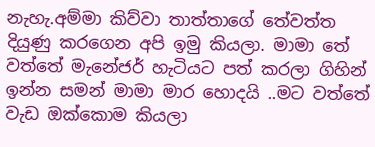නැහැ.අම්මා කිව්වා තාත්තාගේ තේවත්ත දියුණු කරගෙන අපි ඉමු කියලා. මාමා තේ වත්තේ මැනේජර් හැටියට පත් කරලා ගිහින් ඉන්න සමන් මාමා මාර හොදයි ..මට වත්තේ වැඩ ඔක්කොම කියලා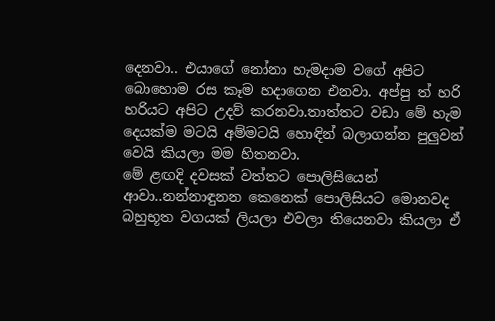දෙනවා.. එයාගේ නෝනා හැමදාම වගේ අපිට බොහොම රස කෑම හදාගෙන එනවා. අප්පු ත් හරි හරියට අපිට උදව් කරනවා.තාත්තට වඩා මේ හැම  දෙයක්ම මටයි අම්මටයි හොඳින් බලාගන්න පුලුවන් වෙයි කියලා මම හිතනවා.
මේ ළඟදි දවසක් වත්තට පොලිසියෙන් ආවා..නන්නාඳුනන කෙනෙක් පොලිසියට මොනවද බහුභූත වගයක් ලියලා එවලා තියෙනවා කියලා ඒ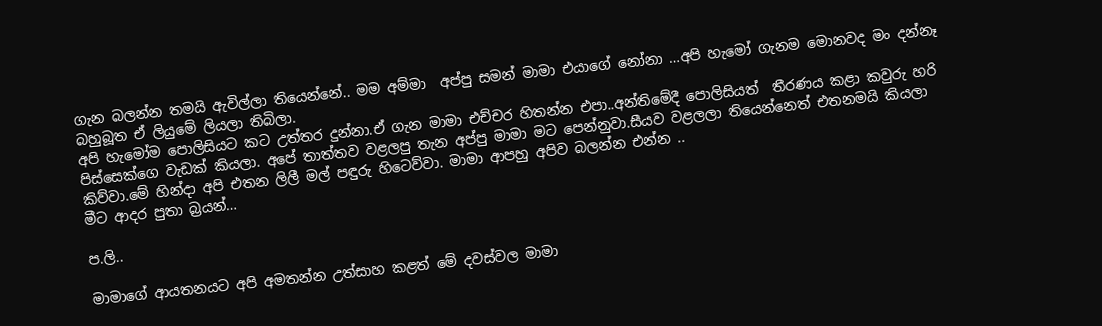ගැන බලන්න තමයි ඇවිල්ලා තියෙන්නේ.. මම අම්මා  අප්පු සමන් මාමා එයාගේ නෝනා …අපි හැමෝ ගැනම මොනවද මං දන්නෑ බහුබූත ඒ ලියුමේ ලියලා තිබිලා.
අපි හැමෝම පොලිසියට කට උත්තර දුන්නා.ඒ ගැන මාමා එච්චර හිතන්න එපා..අන්තිමේදී පොලිසියත්  තීරණය කළා කවුරු හරි පිස්සෙක්ගෙ වැඩක් කියලා. අපේ තාත්තව වළලපු තැන අප්පු මාමා මට පෙන්නුවා.සීයව වළලලා තියෙන්නෙත් එතනමයි කියලා කිව්වා.මේ හින්දා අපි එතන ලිලී මල් පඳුරු හිටෙව්වා. මාමා ආපහු අපිව බලන්න එන්න ..
මීට ආදර පුතා බ්‍රයන්…

ප.ලි..

මාමාගේ ආයතනයට අපි අමතන්න උත්සාහ කළත් මේ දවස්වල මාමා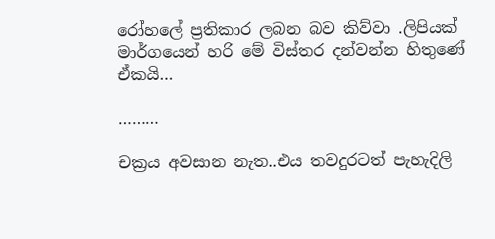රෝහලේ ප්‍රතිකාර ලබන බව කිව්වා .ලිපියක් මාර්ගයෙන් හරි මේ විස්තර දන්වන්න හිතුණේ ඒකයි…

………

චක්‍රය අවසාන නැත..එය තවදුරටත් පැහැදිලි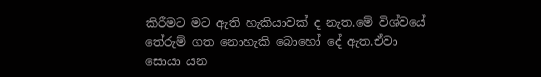කිරීමට මට ඇති හැකියාවක් ද නැත.මේ විශ්වයේ තේරුම් ගත නොහැකි බොහෝ දේ ඇත.ඒවා සොයා යන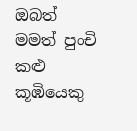ඔබත් මමත් පුංචි කළු කූඹියෙකු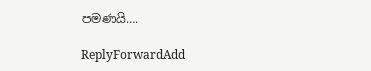පමණයි….

ReplyForwardAdd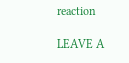reaction

LEAVE A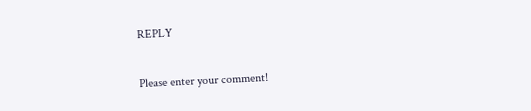REPLY

Please enter your comment!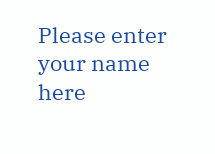Please enter your name here